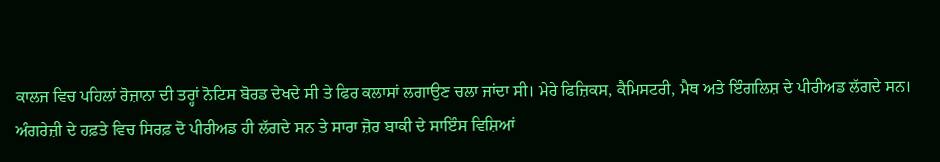ਕਾਲਜ ਵਿਚ ਪਹਿਲਾਂ ਰੋਜ਼ਾਨਾ ਦੀ ਤਰ੍ਹਾਂ ਨੋਟਿਸ ਬੋਰਡ ਦੇਖਦੇ ਸੀ ਤੇ ਫਿਰ ਕਲਾਸਾਂ ਲਗਾਉਣ ਚਲਾ ਜਾਂਦਾ ਸੀ। ਮੇਰੇ ਫਿਜ਼ਿਕਸ, ਕੈਮਿਸਟਰੀ, ਮੈਥ ਅਤੇ ਇੰਗਲਿਸ਼ ਦੇ ਪੀਰੀਅਡ ਲੱਗਦੇ ਸਨ। ਅੰਗਰੇਜ਼ੀ ਦੇ ਹਫ਼ਤੇ ਵਿਚ ਸਿਰਫ਼ ਦੋ ਪੀਰੀਅਡ ਹੀ ਲੱਗਦੇ ਸਨ ਤੇ ਸਾਰਾ ਜ਼ੋਰ ਬਾਕੀ ਦੇ ਸਾਇੰਸ ਵਿਸ਼ਿਆਂ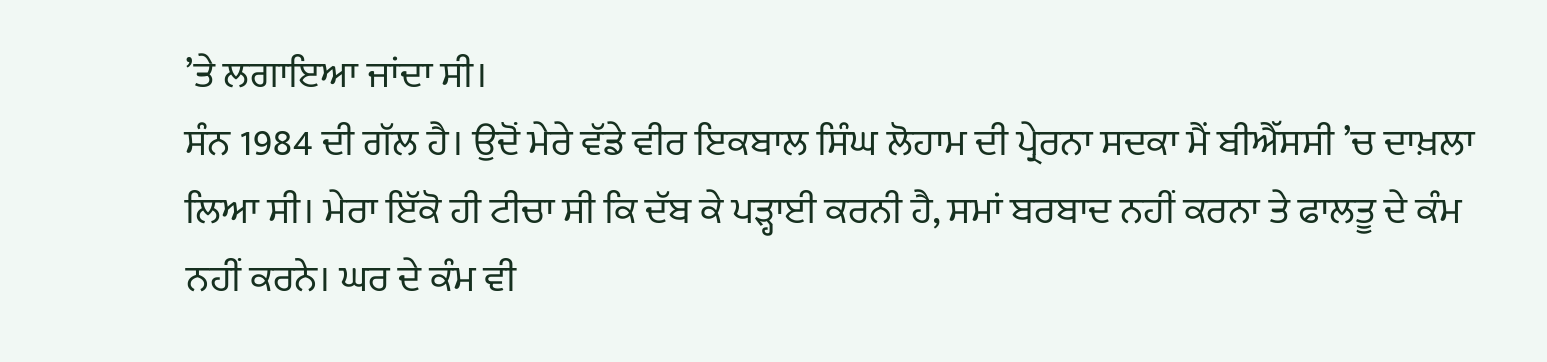’ਤੇ ਲਗਾਇਆ ਜਾਂਦਾ ਸੀ।
ਸੰਨ 1984 ਦੀ ਗੱਲ ਹੈ। ਉਦੋਂ ਮੇਰੇ ਵੱਡੇ ਵੀਰ ਇਕਬਾਲ ਸਿੰਘ ਲੋਹਾਮ ਦੀ ਪ੍ਰੇਰਨਾ ਸਦਕਾ ਮੈਂ ਬੀਐੱਸਸੀ ’ਚ ਦਾਖ਼ਲਾ ਲਿਆ ਸੀ। ਮੇਰਾ ਇੱਕੋ ਹੀ ਟੀਚਾ ਸੀ ਕਿ ਦੱਬ ਕੇ ਪੜ੍ਹਾਈ ਕਰਨੀ ਹੈ, ਸਮਾਂ ਬਰਬਾਦ ਨਹੀਂ ਕਰਨਾ ਤੇ ਫਾਲਤੂ ਦੇ ਕੰਮ ਨਹੀਂ ਕਰਨੇ। ਘਰ ਦੇ ਕੰਮ ਵੀ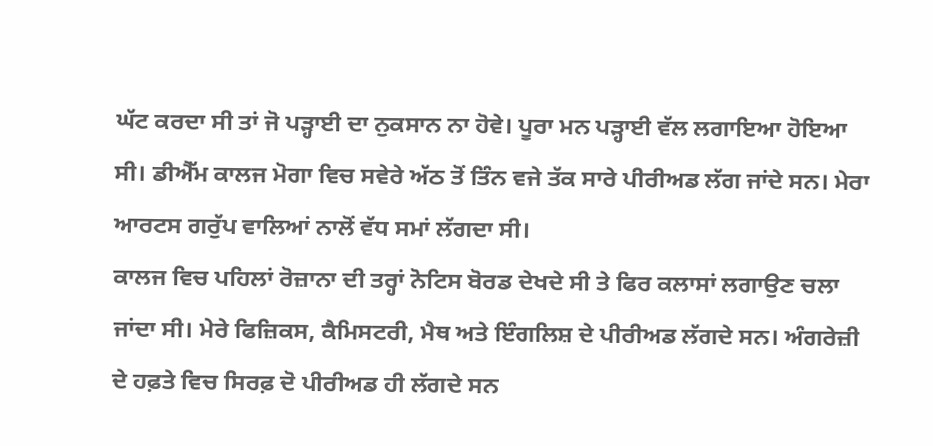ਘੱਟ ਕਰਦਾ ਸੀ ਤਾਂ ਜੋ ਪੜ੍ਹਾਈ ਦਾ ਨੁਕਸਾਨ ਨਾ ਹੋਵੇ। ਪੂਰਾ ਮਨ ਪੜ੍ਹਾਈ ਵੱਲ ਲਗਾਇਆ ਹੋਇਆ ਸੀ। ਡੀਐੱਮ ਕਾਲਜ ਮੋਗਾ ਵਿਚ ਸਵੇਰੇ ਅੱਠ ਤੋਂ ਤਿੰਨ ਵਜੇ ਤੱਕ ਸਾਰੇ ਪੀਰੀਅਡ ਲੱਗ ਜਾਂਦੇ ਸਨ। ਮੇਰਾ ਆਰਟਸ ਗਰੁੱਪ ਵਾਲਿਆਂ ਨਾਲੋਂ ਵੱਧ ਸਮਾਂ ਲੱਗਦਾ ਸੀ।
ਕਾਲਜ ਵਿਚ ਪਹਿਲਾਂ ਰੋਜ਼ਾਨਾ ਦੀ ਤਰ੍ਹਾਂ ਨੋਟਿਸ ਬੋਰਡ ਦੇਖਦੇ ਸੀ ਤੇ ਫਿਰ ਕਲਾਸਾਂ ਲਗਾਉਣ ਚਲਾ ਜਾਂਦਾ ਸੀ। ਮੇਰੇ ਫਿਜ਼ਿਕਸ, ਕੈਮਿਸਟਰੀ, ਮੈਥ ਅਤੇ ਇੰਗਲਿਸ਼ ਦੇ ਪੀਰੀਅਡ ਲੱਗਦੇ ਸਨ। ਅੰਗਰੇਜ਼ੀ ਦੇ ਹਫ਼ਤੇ ਵਿਚ ਸਿਰਫ਼ ਦੋ ਪੀਰੀਅਡ ਹੀ ਲੱਗਦੇ ਸਨ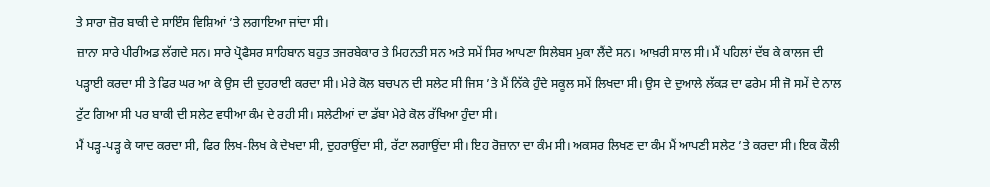ਤੇ ਸਾਰਾ ਜ਼ੋਰ ਬਾਕੀ ਦੇ ਸਾਇੰਸ ਵਿਸ਼ਿਆਂ ’ਤੇ ਲਗਾਇਆ ਜਾਂਦਾ ਸੀ।
ਜ਼ਾਨਾ ਸਾਰੇ ਪੀਰੀਅਡ ਲੱਗਦੇ ਸਨ। ਸਾਰੇ ਪ੍ਰੋਫੈਸਰ ਸਾਹਿਬਾਨ ਬਹੁਤ ਤਜਰਬੇਕਾਰ ਤੇ ਮਿਹਨਤੀ ਸਨ ਅਤੇ ਸਮੇਂ ਸਿਰ ਆਪਣਾ ਸਿਲੇਬਸ ਮੁਕਾ ਲੈਂਦੇ ਸਨ। ਆਖ਼ਰੀ ਸਾਲ ਸੀ। ਮੈਂ ਪਹਿਲਾਂ ਦੱਬ ਕੇ ਕਾਲਜ ਦੀ ਪੜ੍ਹਾਈ ਕਰਦਾ ਸੀ ਤੇ ਫਿਰ ਘਰ ਆ ਕੇ ਉਸ ਦੀ ਦੁਹਰਾਈ ਕਰਦਾ ਸੀ। ਮੇਰੇ ਕੋਲ ਬਚਪਨ ਦੀ ਸਲੇਟ ਸੀ ਜਿਸ ’ਤੇ ਮੈਂ ਨਿੱਕੇ ਹੁੰਦੇ ਸਕੂਲ ਸਮੇਂ ਲਿਖਦਾ ਸੀ। ਉਸ ਦੇ ਦੁਆਲੇ ਲੱਕੜ ਦਾ ਫਰੇਮ ਸੀ ਜੋ ਸਮੇਂ ਦੇ ਨਾਲ ਟੁੱਟ ਗਿਆ ਸੀ ਪਰ ਬਾਕੀ ਦੀ ਸਲੇਟ ਵਧੀਆ ਕੰਮ ਦੇ ਰਹੀ ਸੀ। ਸਲੇਟੀਆਂ ਦਾ ਡੱਬਾ ਮੇਰੇ ਕੋਲ ਰੱਖਿਆ ਹੁੰਦਾ ਸੀ।
ਮੈਂ ਪੜ੍ਹ-ਪੜ੍ਹ ਕੇ ਯਾਦ ਕਰਦਾ ਸੀ, ਫਿਰ ਲਿਖ-ਲਿਖ ਕੇ ਦੇਖਦਾ ਸੀ, ਦੁਹਰਾਉਂਦਾ ਸੀ, ਰੱਟਾ ਲਗਾਉਂਦਾ ਸੀ। ਇਹ ਰੋਜ਼ਾਨਾ ਦਾ ਕੰਮ ਸੀ। ਅਕਸਰ ਲਿਖਣ ਦਾ ਕੰਮ ਮੈਂ ਆਪਣੀ ਸਲੇਟ ’ਤੇ ਕਰਦਾ ਸੀ। ਇਕ ਕੌਲੀ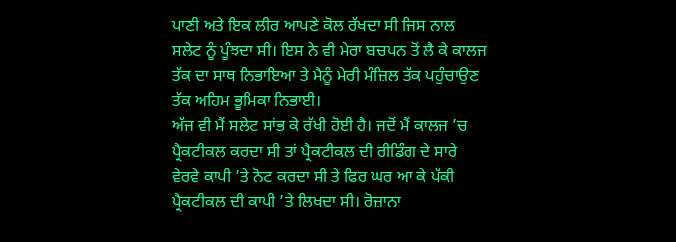ਪਾਣੀ ਅਤੇ ਇਕ ਲੀਰ ਆਪਣੇ ਕੋਲ ਰੱਖਦਾ ਸੀ ਜਿਸ ਨਾਲ ਸਲੇਟ ਨੂੰ ਪੂੰਝਦਾ ਸੀ। ਇਸ ਨੇ ਵੀ ਮੇਰਾ ਬਚਪਨ ਤੋਂ ਲੈ ਕੇ ਕਾਲਜ ਤੱਕ ਦਾ ਸਾਥ ਨਿਭਾਇਆ ਤੇ ਮੈਨੂੰ ਮੇਰੀ ਮੰਜ਼ਿਲ ਤੱਕ ਪਹੁੰਚਾਉਣ ਤੱਕ ਅਹਿਮ ਭੂਮਿਕਾ ਨਿਭਾਈ।
ਅੱਜ ਵੀ ਮੈਂ ਸਲੇਟ ਸਾਂਭ ਕੇ ਰੱਖੀ ਹੋਈ ਹੈ। ਜਦੋਂ ਮੈਂ ਕਾਲਜ ’ਚ ਪ੍ਰੈਕਟੀਕਲ ਕਰਦਾ ਸੀ ਤਾਂ ਪ੍ਰੈਕਟੀਕਲ ਦੀ ਰੀਡਿੰਗ ਦੇ ਸਾਰੇ ਵੇਰਵੇ ਕਾਪੀ ’ਤੇ ਨੋਟ ਕਰਦਾ ਸੀ ਤੇ ਫਿਰ ਘਰ ਆ ਕੇ ਪੱਕੀ ਪ੍ਰੈਕਟੀਕਲ ਦੀ ਕਾਪੀ ’ਤੇ ਲਿਖਦਾ ਸੀ। ਰੋਜ਼ਾਨਾ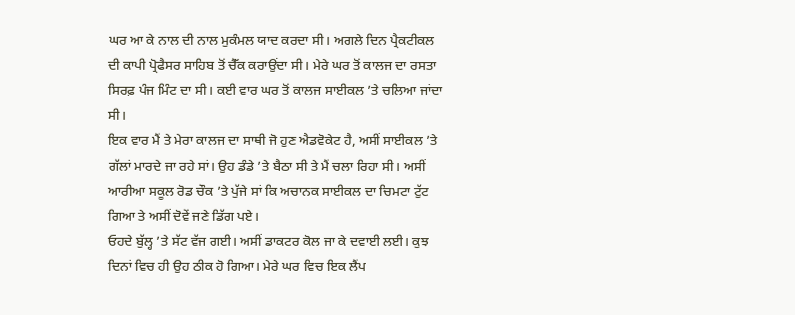ਘਰ ਆ ਕੇ ਨਾਲ ਦੀ ਨਾਲ ਮੁਕੰਮਲ ਯਾਦ ਕਰਦਾ ਸੀ। ਅਗਲੇ ਦਿਨ ਪ੍ਰੈਕਟੀਕਲ ਦੀ ਕਾਪੀ ਪ੍ਰੋਫੈਸਰ ਸਾਹਿਬ ਤੋਂ ਚੈੱਕ ਕਰਾਉਂਦਾ ਸੀ। ਮੇਰੇ ਘਰ ਤੋਂ ਕਾਲਜ ਦਾ ਰਸਤਾ ਸਿਰਫ਼ ਪੰਜ ਮਿੰਟ ਦਾ ਸੀ। ਕਈ ਵਾਰ ਘਰ ਤੋਂ ਕਾਲਜ ਸਾਈਕਲ ’ਤੇ ਚਲਿਆ ਜਾਂਦਾ ਸੀ।
ਇਕ ਵਾਰ ਮੈਂ ਤੇ ਮੇਰਾ ਕਾਲਜ ਦਾ ਸਾਥੀ ਜੋ ਹੁਣ ਐਡਵੋਕੇਟ ਹੈ, ਅਸੀਂ ਸਾਈਕਲ ’ਤੇ ਗੱਲਾਂ ਮਾਰਦੇ ਜਾ ਰਹੇ ਸਾਂ। ਉਹ ਡੰਡੇ ’ਤੇ ਬੈਠਾ ਸੀ ਤੇ ਮੈਂ ਚਲਾ ਰਿਹਾ ਸੀ। ਅਸੀਂ ਆਰੀਆ ਸਕੂਲ ਰੋਡ ਚੌਕ ’ਤੇ ਪੁੱਜੇ ਸਾਂ ਕਿ ਅਚਾਨਕ ਸਾਈਕਲ ਦਾ ਚਿਮਟਾ ਟੁੱਟ ਗਿਆ ਤੇ ਅਸੀਂ ਦੋਵੇਂ ਜਣੇ ਡਿੱਗ ਪਏ।
ਓਹਦੇ ਬੁੱਲ੍ਹ ’ਤੇ ਸੱਟ ਵੱਜ ਗਈ। ਅਸੀਂ ਡਾਕਟਰ ਕੋਲ ਜਾ ਕੇ ਦਵਾਈ ਲਈ। ਕੁਝ ਦਿਨਾਂ ਵਿਚ ਹੀ ਉਹ ਠੀਕ ਹੋ ਗਿਆ। ਮੇਰੇ ਘਰ ਵਿਚ ਇਕ ਲੈਂਪ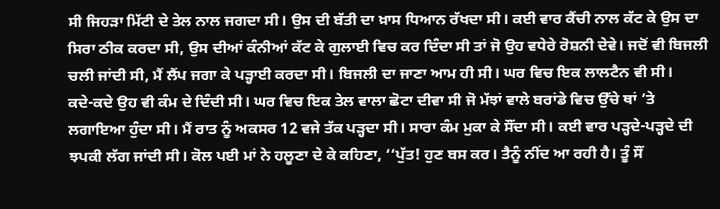ਸੀ ਜਿਹੜਾ ਮਿੱਟੀ ਦੇ ਤੇਲ ਨਾਲ ਜਗਦਾ ਸੀ। ਉਸ ਦੀ ਬੱਤੀ ਦਾ ਖ਼ਾਸ ਧਿਆਨ ਰੱਖਦਾ ਸੀ। ਕਈ ਵਾਰ ਕੈਂਚੀ ਨਾਲ ਕੱਟ ਕੇ ਉਸ ਦਾ ਸਿਰਾ ਠੀਕ ਕਰਦਾ ਸੀ, ਉਸ ਦੀਆਂ ਕੰਨੀਆਂ ਕੱਟ ਕੇ ਗੁਲਾਈ ਵਿਚ ਕਰ ਦਿੰਦਾ ਸੀ ਤਾਂ ਜੋ ਉਹ ਵਧੇਰੇ ਰੋਸ਼ਨੀ ਦੇਵੇ। ਜਦੋਂ ਵੀ ਬਿਜਲੀ ਚਲੀ ਜਾਂਦੀ ਸੀ, ਮੈਂ ਲੈਂਪ ਜਗਾ ਕੇ ਪੜ੍ਹਾਈ ਕਰਦਾ ਸੀ। ਬਿਜਲੀ ਦਾ ਜਾਣਾ ਆਮ ਹੀ ਸੀ। ਘਰ ਵਿਚ ਇਕ ਲਾਲਟੈਨ ਵੀ ਸੀ।
ਕਦੇ-ਕਦੇ ਉਹ ਵੀ ਕੰਮ ਦੇ ਦਿੰਦੀ ਸੀ। ਘਰ ਵਿਚ ਇਕ ਤੇਲ ਵਾਲਾ ਛੋਟਾ ਦੀਵਾ ਸੀ ਜੋ ਮੱਝਾਂ ਵਾਲੇ ਬਰਾਂਡੇ ਵਿਚ ਉੱਚੇ ਥਾਂ ’ਤੇ ਲਗਾਇਆ ਹੁੰਦਾ ਸੀ। ਮੈਂ ਰਾਤ ਨੂੰ ਅਕਸਰ 12 ਵਜੇ ਤੱਕ ਪੜ੍ਹਦਾ ਸੀ। ਸਾਰਾ ਕੰਮ ਮੁਕਾ ਕੇ ਸੌਂਦਾ ਸੀ। ਕਈ ਵਾਰ ਪੜ੍ਹਦੇ-ਪੜ੍ਹਦੇ ਦੀ ਝਪਕੀ ਲੱਗ ਜਾਂਦੀ ਸੀ। ਕੋਲ ਪਈ ਮਾਂ ਨੇ ਹਲੂਣਾ ਦੇ ਕੇ ਕਹਿਣਾ, ‘‘ਪੁੱਤ! ਹੁਣ ਬਸ ਕਰ। ਤੈਨੂੰ ਨੀਂਦ ਆ ਰਹੀ ਹੈ। ਤੂੰ ਸੌਂ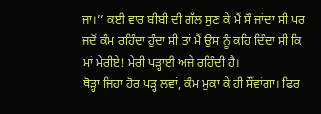ਜਾ।’’ ਕਈ ਵਾਰ ਬੀਬੀ ਦੀ ਗੱਲ ਸੁਣ ਕੇ ਮੈਂ ਸੌ ਜਾਂਦਾ ਸੀ ਪਰ ਜਦੋਂ ਕੰਮ ਰਹਿੰਦਾ ਹੁੰਦਾ ਸੀ ਤਾਂ ਮੈਂ ਉਸ ਨੂੰ ਕਹਿ ਦਿੰਦਾ ਸੀ ਕਿ ਮਾਂ ਮੇਰੀਏ! ਮੇਰੀ ਪੜ੍ਹਾਈ ਅਜੇ ਰਹਿੰਦੀ ਹੈ।
ਥੋੜ੍ਹਾ ਜਿਹਾ ਹੋਰ ਪੜ੍ਹ ਲਵਾਂ, ਕੰਮ ਮੁਕਾ ਕੇ ਹੀ ਸੌਂਵਾਂਗਾ। ਫਿਰ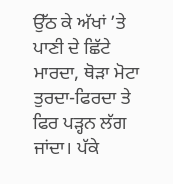ਉੱਠ ਕੇ ਅੱਖਾਂ ’ਤੇ ਪਾਣੀ ਦੇ ਛਿੱਟੇ ਮਾਰਦਾ, ਥੋੜਾ ਮੋਟਾ ਤੁਰਦਾ-ਫਿਰਦਾ ਤੇ ਫਿਰ ਪੜ੍ਹਨ ਲੱਗ ਜਾਂਦਾ। ਪੱਕੇ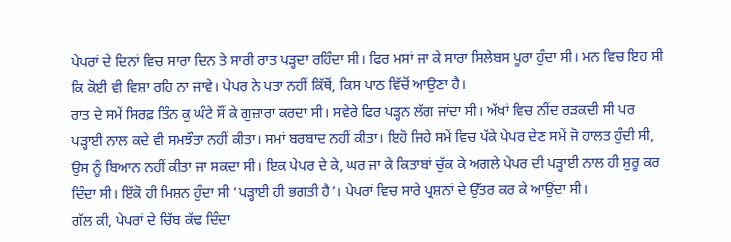ਪੇਪਰਾਂ ਦੇ ਦਿਨਾਂ ਵਿਚ ਸਾਰਾ ਦਿਨ ਤੇ ਸਾਰੀ ਰਾਤ ਪੜ੍ਹਦਾ ਰਹਿੰਦਾ ਸੀ। ਫਿਰ ਮਸਾਂ ਜਾ ਕੇ ਸਾਰਾ ਸਿਲੇਬਸ ਪੂਰਾ ਹੁੰਦਾ ਸੀ। ਮਨ ਵਿਚ ਇਹ ਸੀ ਕਿ ਕੋਈ ਵੀ ਵਿਸ਼ਾ ਰਹਿ ਨਾ ਜਾਵੇ। ਪੇਪਰ ਨੇ ਪਤਾ ਨਹੀਂ ਕਿੱਥੋਂ, ਕਿਸ ਪਾਠ ਵਿੱਚੋਂ ਆਉਣਾ ਹੈ।
ਰਾਤ ਦੇ ਸਮੇਂ ਸਿਰਫ਼ ਤਿੰਨ ਕੁ ਘੰਟੇ ਸੌਂ ਕੇ ਗੁਜ਼ਾਰਾ ਕਰਦਾ ਸੀ। ਸਵੇਰੇ ਫਿਰ ਪੜ੍ਹਨ ਲੱਗ ਜਾਂਦਾ ਸੀ। ਅੱਖਾਂ ਵਿਚ ਨੀਂਦ ਰੜਕਦੀ ਸੀ ਪਰ ਪੜ੍ਹਾਈ ਨਾਲ ਕਦੇ ਵੀ ਸਮਝੌਤਾ ਨਹੀਂ ਕੀਤਾ। ਸਮਾਂ ਬਰਬਾਦ ਨਹੀਂ ਕੀਤਾ। ਇਹੋ ਜਿਹੇ ਸਮੇਂ ਵਿਚ ਪੱਕੇ ਪੇਪਰ ਦੇਣ ਸਮੇਂ ਜੋ ਹਾਲਤ ਹੁੰਦੀ ਸੀ, ਉਸ ਨੂੰ ਬਿਆਨ ਨਹੀਂ ਕੀਤਾ ਜਾ ਸਕਦਾ ਸੀ। ਇਕ ਪੇਪਰ ਦੇ ਕੇ, ਘਰ ਜਾ ਕੇ ਕਿਤਾਬਾਂ ਚੁੱਕ ਕੇ ਅਗਲੇ ਪੇਪਰ ਦੀ ਪੜ੍ਹਾਈ ਨਾਲ ਹੀ ਸ਼ੁਰੂ ਕਰ ਦਿੰਦਾ ਸੀ। ਇੱਕੋ ਹੀ ਮਿਸ਼ਨ ਹੁੰਦਾ ਸੀ ‘ਪੜ੍ਹਾਈ ਹੀ ਭਗਤੀ ਹੈ’। ਪੇਪਰਾਂ ਵਿਚ ਸਾਰੇ ਪ੍ਰਸ਼ਨਾਂ ਦੇ ਉੱਤਰ ਕਰ ਕੇ ਆਉਂਦਾ ਸੀ।
ਗੱਲ ਕੀ, ਪੇਪਰਾਂ ਦੇ ਚਿੱਬ ਕੱਢ ਦਿੰਦਾ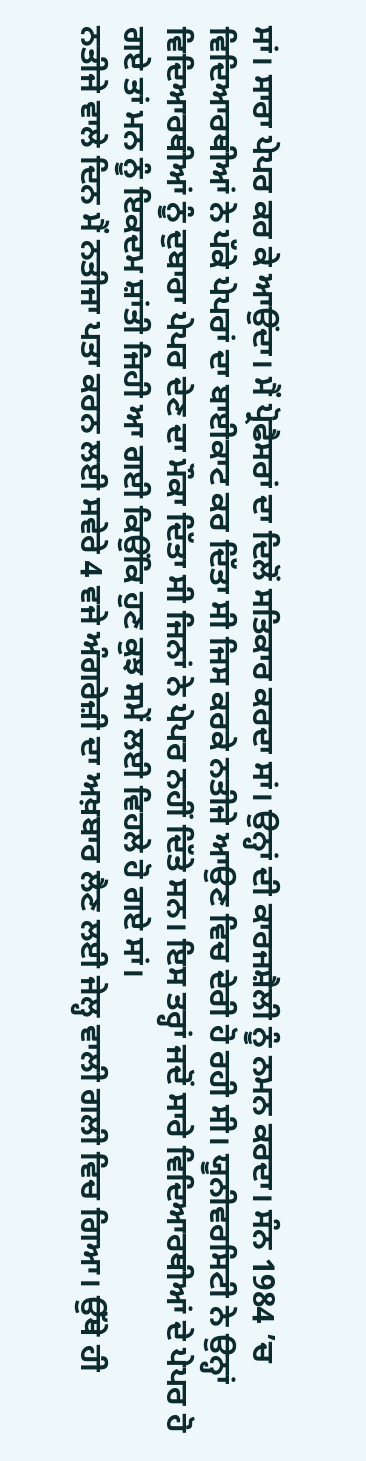ਸਾਂ। ਸਾਰਾ ਪੇਪਰ ਕਰ ਕੇ ਆਉਂਦਾ। ਮੈਂ ਪ੍ਰੋਫੈਸਰਾਂ ਦਾ ਦਿਲੋਂ ਸਤਿਕਾਰ ਕਰਦਾ ਸਾਂ। ਉਨ੍ਹਾਂ ਦੀ ਕਾਰਜਸ਼ੈਲੀ ਨੂੰ ਨਮਨ ਕਰਦਾ। ਸੰਨ 1984 ’ਚ ਵਿਦਿਆਰਥੀਆਂ ਨੇ ਪੱਕੇ ਪੇਪਰਾਂ ਦਾ ਬਾਈਕਾਟ ਕਰ ਦਿੱਤਾ ਸੀ ਜਿਸ ਕਰਕੇ ਨਤੀਜੇ ਆਉਣ ਵਿਚ ਦੇਰੀ ਹੋ ਰਹੀ ਸੀ। ਯੂਨੀਵਰਸਿਟੀ ਨੇ ਉਨ੍ਹਾਂ ਵਿਦਿਆਰਥੀਆਂ ਨੂੰ ਦੁਬਾਰਾ ਪੇਪਰ ਦੇਣ ਦਾ ਮੌਕਾ ਦਿੱਤਾ ਸੀ ਜਿਨਾਂ ਨੇ ਪੇਪਰ ਨਹੀਂ ਦਿੱਤੇ ਸਨ। ਇਸ ਤਰ੍ਹਾਂ ਜਦੋਂ ਸਾਰੇ ਵਿਦਿਆਰਥੀਆਂ ਦੇ ਪੇਪਰ ਹੋ ਗਏ ਤਾਂ ਮਨ ਨੂੰ ਇਕਦਮ ਸ਼ਾਂਤੀ ਜਿਹੀ ਆ ਗਈ ਕਿਉਂਕਿ ਹੁਣ ਕੁਝ ਸਮੇਂ ਲਈ ਵਿਹਲੇ ਹੋ ਗਏ ਸਾਂ।
ਨਤੀਜੇ ਵਾਲੇ ਦਿਨ ਮੈਂ ਨਤੀਜਾ ਪਤਾ ਕਰਨ ਲਈ ਸਵੇਰੇ 4 ਵਜੇ ਅੰਗਰੇਜ਼ੀ ਦਾ ਅਖ਼ਬਾਰ ਲੈਣ ਲਈ ਜੇਲ੍ਹ ਵਾਲੀ ਗਲੀ ਵਿਚ ਗਿਆ। ਉੱਥੇ ਹੀ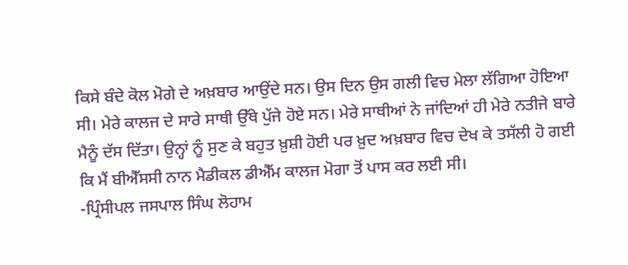ਕਿਸੇ ਬੰਦੇ ਕੋਲ ਮੋਗੇ ਦੇ ਅਖ਼ਬਾਰ ਆਉਂਦੇ ਸਨ। ਉਸ ਦਿਨ ਉਸ ਗਲੀ ਵਿਚ ਮੇਲਾ ਲੱਗਿਆ ਹੋਇਆ ਸੀ। ਮੇਰੇ ਕਾਲਜ ਦੇ ਸਾਰੇ ਸਾਥੀ ਉੱਥੇ ਪੁੱਜੇ ਹੋਏ ਸਨ। ਮੇਰੇ ਸਾਥੀਆਂ ਨੇ ਜਾਂਦਿਆਂ ਹੀ ਮੇਰੇ ਨਤੀਜੇ ਬਾਰੇ ਮੈਨੂੰ ਦੱਸ ਦਿੱਤਾ। ਉਨ੍ਹਾਂ ਨੂੰ ਸੁਣ ਕੇ ਬਹੁਤ ਖ਼ੁਸ਼ੀ ਹੋਈ ਪਰ ਖ਼ੁਦ ਅਖ਼ਬਾਰ ਵਿਚ ਦੇਖ ਕੇ ਤਸੱਲੀ ਹੋ ਗਈ ਕਿ ਮੈਂ ਬੀਐੱਸਸੀ ਨਾਨ ਮੈਡੀਕਲ ਡੀਐੱਮ ਕਾਲਜ ਮੋਗਾ ਤੋਂ ਪਾਸ ਕਰ ਲਈ ਸੀ।
-ਪ੍ਰਿੰਸੀਪਲ ਜਸਪਾਲ ਸਿੰਘ ਲੋਹਾਮ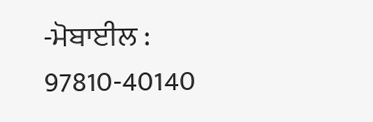-ਮੋਬਾਈਲ : 97810-40140